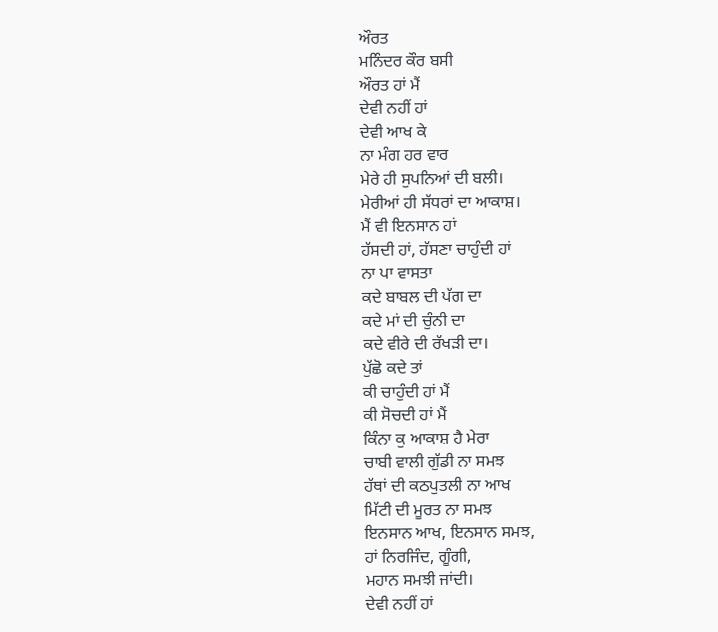ਔਰਤ
ਮਨਿੰਦਰ ਕੌਰ ਬਸੀ
ਔਰਤ ਹਾਂ ਮੈਂ
ਦੇਵੀ ਨਹੀਂ ਹਾਂ
ਦੇਵੀ ਆਖ ਕੇ
ਨਾ ਮੰਗ ਹਰ ਵਾਰ
ਮੇਰੇ ਹੀ ਸੁਪਨਿਆਂ ਦੀ ਬਲੀ।
ਮੇਰੀਆਂ ਹੀ ਸੱਧਰਾਂ ਦਾ ਆਕਾਸ਼।
ਮੈਂ ਵੀ ਇਨਸਾਨ ਹਾਂ
ਹੱਸਦੀ ਹਾਂ, ਹੱਸਣਾ ਚਾਹੁੰਦੀ ਹਾਂ
ਨਾ ਪਾ ਵਾਸਤਾ
ਕਦੇ ਬਾਬਲ ਦੀ ਪੱਗ ਦਾ
ਕਦੇ ਮਾਂ ਦੀ ਚੁੰਨੀ ਦਾ
ਕਦੇ ਵੀਰੇ ਦੀ ਰੱਖੜੀ ਦਾ।
ਪੁੱਛੋ ਕਦੇ ਤਾਂ
ਕੀ ਚਾਹੁੰਦੀ ਹਾਂ ਮੈਂ
ਕੀ ਸੋਚਦੀ ਹਾਂ ਮੈਂ
ਕਿੰਨਾ ਕੁ ਆਕਾਸ਼ ਹੈ ਮੇਰਾ
ਚਾਬੀ ਵਾਲੀ ਗੁੱਡੀ ਨਾ ਸਮਝ
ਹੱਥਾਂ ਦੀ ਕਠਪੁਤਲੀ ਨਾ ਆਖ
ਮਿੱਟੀ ਦੀ ਮੂਰਤ ਨਾ ਸਮਝ
ਇਨਸਾਨ ਆਖ, ਇਨਸਾਨ ਸਮਝ,
ਹਾਂ ਨਿਰਜਿੰਦ, ਗੂੰਗੀ,
ਮਹਾਨ ਸਮਝੀ ਜਾਂਦੀ।
ਦੇਵੀ ਨਹੀਂ ਹਾਂ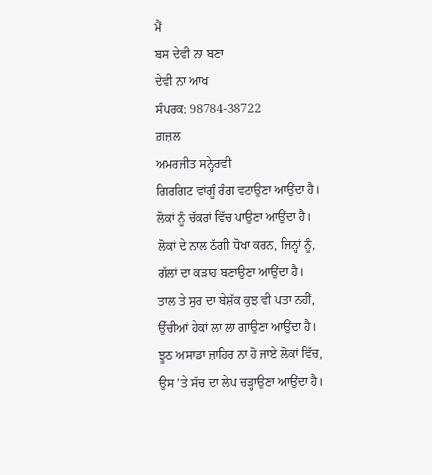ਮੈਂ
ਬਸ ਦੇਵੀ ਨਾ ਬਣਾ
ਦੇਵੀ ਨਾ ਆਖ
ਸੰਪਰਕ: 98784-38722
ਗ਼ਜ਼ਲ
ਅਮਰਜੀਤ ਸਨ੍ਹੇਰਵੀ
ਗਿਰਗਿਟ ਵਾਂਗੂੰ ਰੰਗ ਵਟਾਉਣਾ ਆਉਂਦਾ ਹੈ।
ਲੋਕਾਂ ਨੂੰ ਚੱਕਰਾਂ ਵਿੱਚ ਪਾਉਣਾ ਆਉਂਦਾ ਹੈ।
ਲੋਕਾਂ ਦੇ ਨਾਲ ਠੱਗੀ ਧੋਖਾ ਕਰਨ, ਜਿਨ੍ਹਾਂ ਨੂੰ,
ਗੱਲਾਂ ਦਾ ਕੜਾਹ ਬਣਾਉਣਾ ਆਉਂਦਾ ਹੈ।
ਤਾਲ ਤੇ ਸੁਰ ਦਾ ਬੇਸ਼ੱਕ ਕੁਝ ਵੀ ਪਤਾ ਨਹੀਂ,
ਉੱਚੀਆਂ ਹੇਕਾਂ ਲਾ ਲਾ ਗਾਉਣਾ ਆਉਂਦਾ ਹੈ।
ਝੂਠ ਅਸਾਡਾ ਜ਼ਾਹਿਰ ਨਾ ਹੋ ਜਾਏ ਲੋਕਾਂ ਵਿੱਚ,
ਉਸ ’ਤੇ ਸੱਚ ਦਾ ਲੇਪ ਚੜ੍ਹਾਉਣਾ ਆਉਂਦਾ ਹੈ।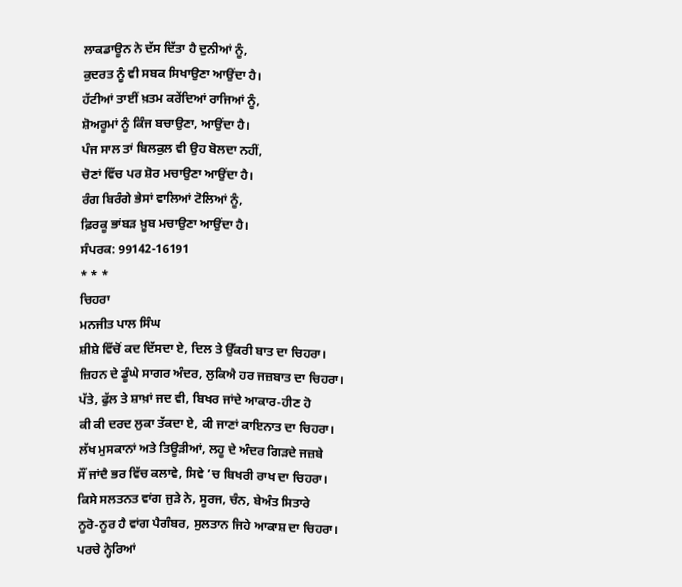ਲਾਕਡਾਊਨ ਨੇ ਦੱਸ ਦਿੱਤਾ ਹੈ ਦੁਨੀਆਂ ਨੂੰ,
ਕੁਦਰਤ ਨੂੰ ਵੀ ਸਬਕ ਸਿਖਾਉਣਾ ਆਉਂਦਾ ਹੈ।
ਹੱਟੀਆਂ ਤਾਈਂ ਖ਼ਤਮ ਕਰੇਂਦਿਆਂ ਰਾਜਿਆਂ ਨੂੰ,
ਸ਼ੋਅਰੂਮਾਂ ਨੂੰ ਕਿੰਜ ਬਚਾਉਣਾ, ਆਉਂਦਾ ਹੈ।
ਪੰਜ ਸਾਲ ਤਾਂ ਬਿਲਕੁਲ ਵੀ ਉਹ ਬੋਲਦਾ ਨਹੀਂ,
ਚੋਣਾਂ ਵਿੱਚ ਪਰ ਸ਼ੋਰ ਮਚਾਉਣਾ ਆਉਂਦਾ ਹੈ।
ਰੰਗ ਬਿਰੰਗੇ ਭੇਸਾਂ ਵਾਲਿਆਂ ਟੋਲਿਆਂ ਨੂੰ,
ਫ਼ਿਰਕੂ ਭਾਂਬੜ ਖ਼ੂਬ ਮਚਾਉਣਾ ਆਉਂਦਾ ਹੈ।
ਸੰਪਰਕ: 99142-16191
* * *
ਚਿਹਰਾ
ਮਨਜੀਤ ਪਾਲ ਸਿੰਘ
ਸ਼ੀਸ਼ੇ ਵਿੱਚੋਂ ਕਦ ਦਿੱਸਦਾ ਏ, ਦਿਲ ਤੇ ਉੱਕਰੀ ਬਾਤ ਦਾ ਚਿਹਰਾ।
ਜ਼ਿਹਨ ਦੇ ਡੂੰਘੇ ਸਾਗਰ ਅੰਦਰ, ਲੁਕਿਐ ਹਰ ਜਜ਼ਬਾਤ ਦਾ ਚਿਹਰਾ।
ਪੱਤੇ, ਫੁੱਲ ਤੇ ਸ਼ਾਖ਼ਾਂ ਜਦ ਵੀ, ਬਿਖਰ ਜਾਂਦੇ ਆਕਾਰ-ਹੀਣ ਹੋ
ਕੀ ਕੀ ਦਰਦ ਲੁਕਾ ਤੱਕਦਾ ਏ, ਕੀ ਜਾਣਾਂ ਕਾਇਨਾਤ ਦਾ ਚਿਹਰਾ।
ਲੱਖ ਮੁਸਕਾਨਾਂ ਅਤੇ ਤਿਊੜੀਆਂ, ਲਹੂ ਦੇ ਅੰਦਰ ਗਿੜਦੇ ਜਜ਼ਬੇ
ਸੌਂ ਜਾਂਦੈ ਭਰ ਵਿੱਚ ਕਲਾਵੇ, ਸਿਵੇ ’ਚ ਬਿਖਰੀ ਰਾਖ ਦਾ ਚਿਹਰਾ।
ਕਿਸੇ ਸਲਤਨਤ ਵਾਂਗ ਜੁੜੇ ਨੇ, ਸੂਰਜ, ਚੰਨ, ਬੇਅੰਤ ਸਿਤਾਰੇ
ਨੂਰੋ-ਨੂਰ ਹੈ ਵਾਂਗ ਪੈਗੰਬਰ, ਸੁਲਤਾਨ ਜਿਹੇ ਆਕਾਸ਼ ਦਾ ਚਿਹਰਾ।
ਪਰਚੇ ਨ੍ਹੇਰਿਆਂ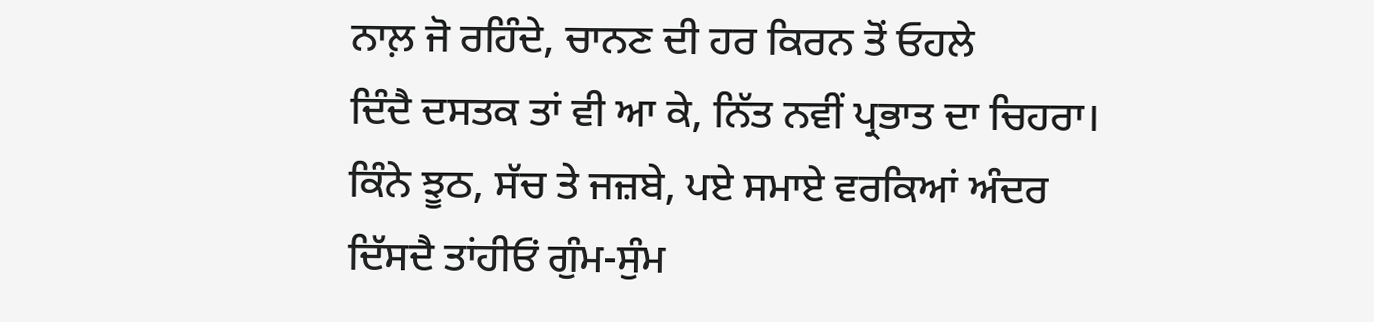ਨਾਲ਼ ਜੋ ਰਹਿੰਦੇ, ਚਾਨਣ ਦੀ ਹਰ ਕਿਰਨ ਤੋਂ ਓਹਲੇ
ਦਿੰਦੈ ਦਸਤਕ ਤਾਂ ਵੀ ਆ ਕੇ, ਨਿੱਤ ਨਵੀਂ ਪ੍ਰਭਾਤ ਦਾ ਚਿਹਰਾ।
ਕਿੰਨੇ ਝੂਠ, ਸੱਚ ਤੇ ਜਜ਼ਬੇ, ਪਏ ਸਮਾਏ ਵਰਕਿਆਂ ਅੰਦਰ
ਦਿੱਸਦੈ ਤਾਂਹੀਓਂ ਗੁੰਮ-ਸੁੰਮ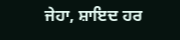ਜੇਹਾ, ਸ਼ਾਇਦ ਹਰ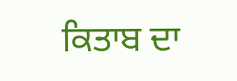ਕਿਤਾਬ ਦਾ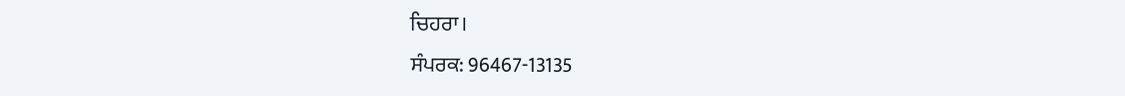ਚਿਹਰਾ।
ਸੰਪਰਕ: 96467-13135